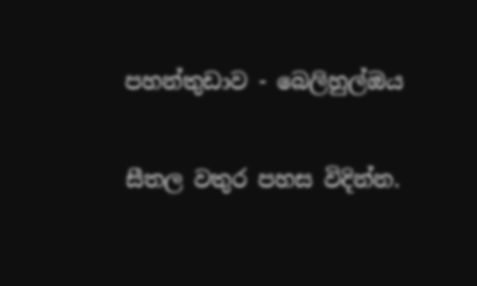පහන්තුඩාව - බෙලිහුල්ඔය

සීතල වතුර පහස විදින්න.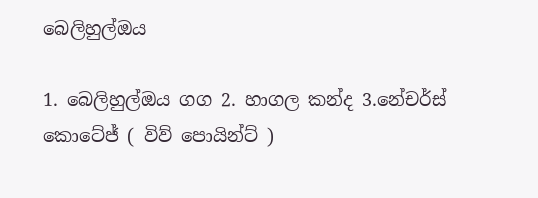බෙලිහුල්ඔය

1. බෙලිහුල්ඔය ගග 2. හාගල කන්ද 3.නේචර්ස් කොටේජ් ( විව් පොයින්ට් )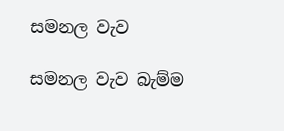සමනල වැව

සමනල වැව බැම්ම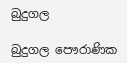බුදුගල

බුදුගල පෞරාණික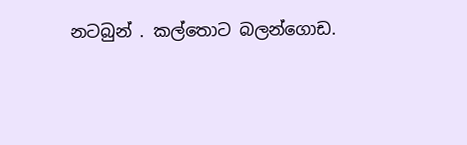නටබුන් . කල්තොට බලන්ගොඩ.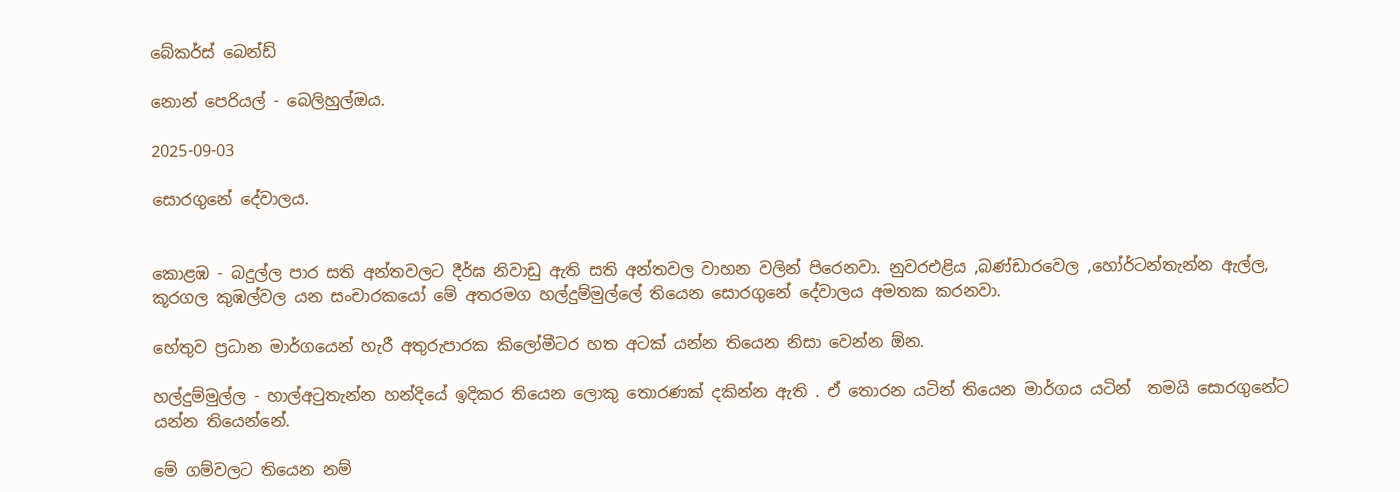බේකර්ස් බෙන්ඩ්

නොන් පෙරියල් - බෙලිහුල්ඔය.

2025-09-03

සොරගුනේ දේවාලය.


කොළඹ - බදුල්ල පාර සති අන්තවලට දීර්ඝ නිවාඩු ඇති සති අන්තවල වාහන වලින් පිරෙනවා. නුවරඑළිය ,බණ්ඩාරවෙල ,හෝර්ටන්තැන්න ඇල්ල, කූරගල කුඹල්වල යන සංචාරකයෝ මේ අතරමග හල්දුම්මුල්ලේ තියෙන සොරගුනේ දේවාලය අමතක කරනවා.

හේතුව ප්‍රධාන මාර්ගයෙන් හැරී අතුරුපාරක කිලෝමීටර හත අටක් යන්න තියෙන නිසා වෙන්න ඕන.

හල්දුම්මුල්ල - හාල්අටුතැන්න හන්දියේ ඉදිකර තියෙන ලොකු තොරණක් දකින්න ඇති . ඒ තොරන යටින් තියෙන මාර්ගය යටින්  තමයි සොරගුනේට යන්න තියෙන්නේ.

මේ ගම්වලට තියෙන නම්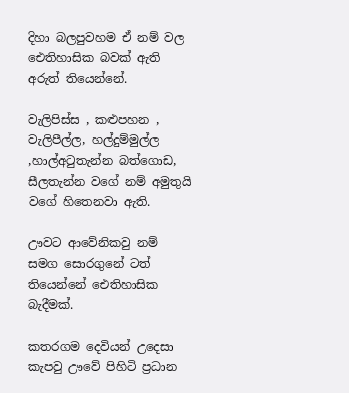දිහා බලපුවහම ඒ නම් වල ඓතිහාසික බවක් ඇති අරුත් තියෙන්නේ.

වැලිපිස්ස , කළුපහන , වැලිපීල්ල, හල්දුම්මුල්ල ,හාල්අටුතැන්න බත්ගොඩ, සීලතැන්න වගේ නම් අමුතුයි වගේ හිතෙනවා ඇති.

ඌවට ආවේනිකවු නම් සමග සොරගුනේ ටත් තියෙන්නේ ඓතිහාසික බැදීමක්.

කතරගම දෙවියන් උදෙසා කැපවු ඌවේ පිහිටි ප්‍රධාන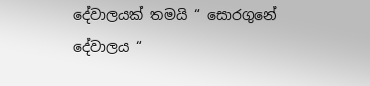දේවාලයක් තමයි “ සොරගුනේ දේවාලය “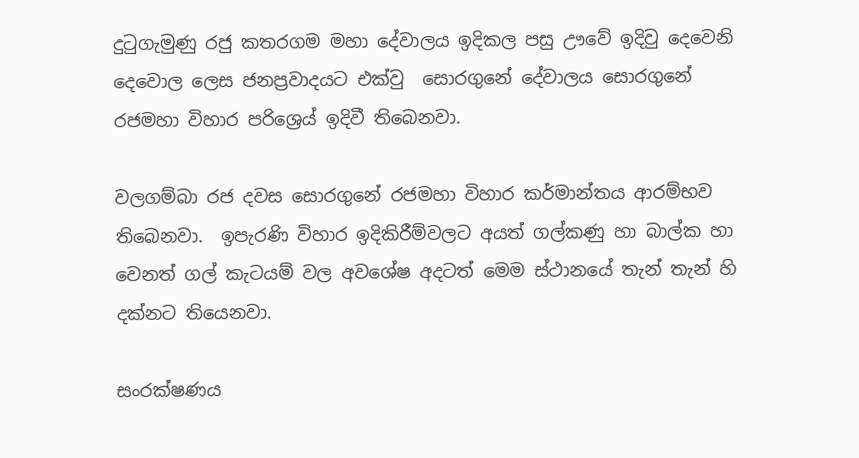දුටුගැමුණු රජු කතරගම මහා දේවාලය ඉදිකල පසු ඌවේ ඉදිවු දෙවෙනි දෙවොල ලෙස ජනප්‍රවාදයට එක්වු  සොරගුනේ දේවාලය සොරගුනේ රජමහා විහාර පරිශ්‍රෙය් ඉදිවී තිබෙනවා.

වලගම්බා රජ දවස සොරගුනේ රජමහා විහාර කර්මාන්තය ආරම්භව තිබෙනවා.  ඉපැරණි විහාර ඉදිකිරීම්වලට අයත් ගල්කණු හා බාල්ක හා වෙනත් ගල් කැටයම් වල අවශේෂ අදටත් මෙම ස්ථානයේ තැන් තැන් හි දක්නට තියෙනවා.

සංරක්ෂණය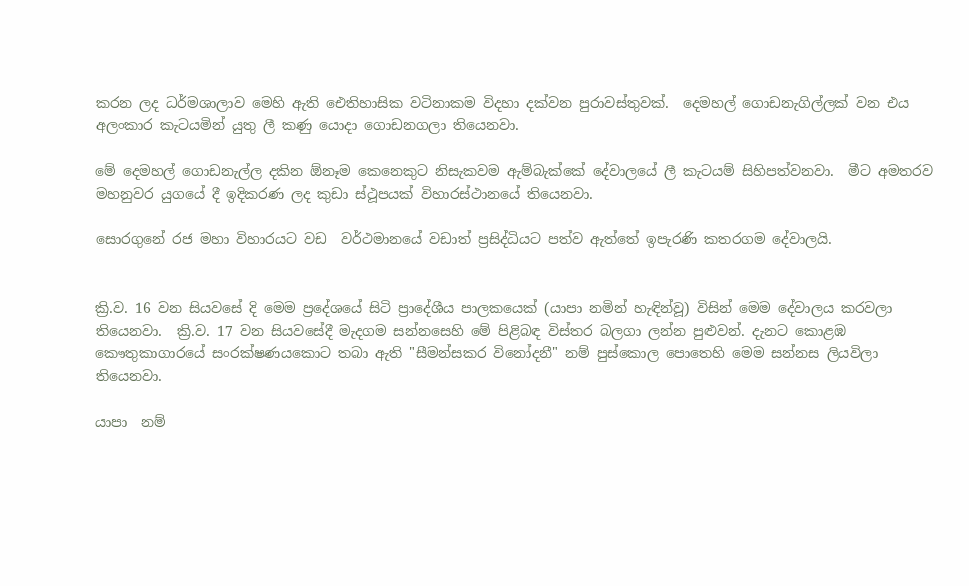කරන ලද ධර්මශාලාව මෙහි ඇති ඓතිහාසික වටිනාකම විදහා දක්වන පුරාවස්තුවක්.  දෙමහල් ගොඩනැගිල්ලක් වන එය අලංකාර කැටයමින් යුතු ලී කණු යොදා ගොඩනගලා තියෙනවා.

මේ දෙමහල් ගොඩනැල්ල දකින ඕනෑම කෙනෙකුට නිසැකවම ඇම්බැක්කේ දේවාලයේ ලී කැටයම් සිහිපත්වනවා.  මීට අමතරව මහනුවර යුගයේ දී ඉදිකරණ ලද කුඩා ස්ථූපයක් විහාරස්ථානයේ තියෙනවා.

සොරගුනේ රජ මහා විහාරයට වඩ  වර්ථමානයේ වඩාත් ප්‍රසිද්ධියට පත්ව ඇත්තේ ඉපැරණි කතරගම දේවාලයි.


ක්‍රි.ව. 16 වන සියවසේ දි මෙම ප්‍රදේශයේ සිටි ප්‍රාදේශීය පාලකයෙක් (යාපා නමින් හැඳින්වූ) විසින් මෙම දේවාලය කරවලා තියෙනවා.  ක්‍රි.ව. 17 වන සියවසේදී මැදගම සන්නසෙහි මේ පිළිබඳ විස්තර බලගා ලන්න පුළුවන්. දැනට කොළඹ කෞතුකාගාරයේ සංරක්ෂණයකොට තබා ඇති "සීමන්සකර විනෝදනී" නම් පුස්කොල පොතෙහි මෙම සන්නස ලියවිලා තියෙනවා.

යාපා  නම්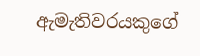ඇමැතිවරයකුගේ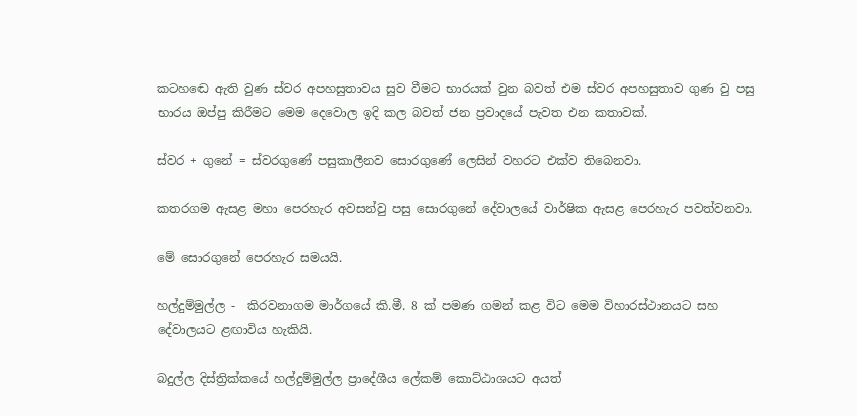කටහඬෙ ඇති වුණ ස්වර අපහසුතාවය සුව වීමට භාරයක් වුන බවත් එම ස්වර අපහසුතාව ගුණ වු පසු භාරය ඔප්පු කිරීමට මෙම දෙවොල ඉදි කල බවත් ජන ප්‍රවාදයේ පැවත එන කතාවක්.

ස්වර + ගුනේ = ස්වරගුණේ පසුකාලීනව සොරගුණේ ලෙසින් වහරට එක්ව තිබෙනවා.

කතරගම ඇසළ මහා පෙරහැර අවසන්වු පසු සොරගුනේ දේවාලයේ වාර්ෂික ඇසළ පෙරහැර පවත්වනවා.

මේ සොරගුනේ පෙරහැර සමයයි.

හල්දුම්මුල්ල -  කිරවනාගම මාර්ගයේ කි.මී. 8 ක් පමණ ගමන් කළ විට මෙම විහාරස්ථානයට සහ  දේවාලයට ළඟාවිය හැකියි.

බදුල්ල දිස්ත්‍රික්කයේ හල්දුම්මුල්ල ප්‍රාදේශීය ලේකම් කොට්ඨාශයට අයත්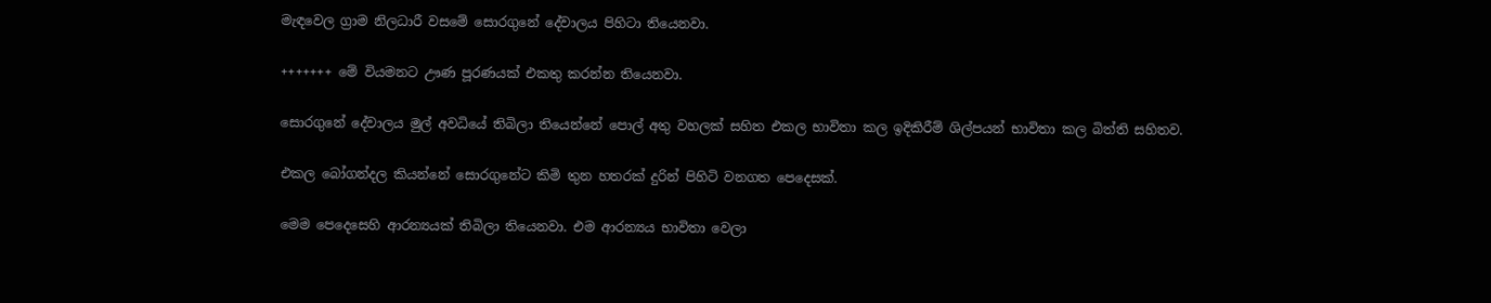මැඳවෙල ග්‍රාම නිලධාරී වසමේ සොරගුනේ දේවාලය පිහිටා තියෙනවා.

+++++++ මේ වියමනට ඌණ පූරණයක් එකතු කරන්න තියෙනවා.

සොරගුනේ දේවාලය මුල් අවධියේ තිබිලා තියෙන්නේ පොල් අතු වහලක් සහිත එකල භාවිතා කල ඉදිකිරීම් ශිල්පයන් භාවිතා කල බිත්ති සහිතව.

එකල බෝගන්දල කියන්නේ සොරගුනේට කිමි තුන හතරක් දුරින් පිහිටි වනගත පෙදෙසක්.

මෙම පෙදෙසෙහි ආරන්‍යයක් තිබිලා තියෙනවා. එම ආරන්‍යය භාවිතා වෙලා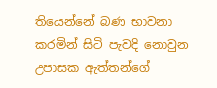තියෙන්නේ බණ භාවනා කරමින් සිටි පැවදි නොවුන උපාසක ඇත්තන්ගේ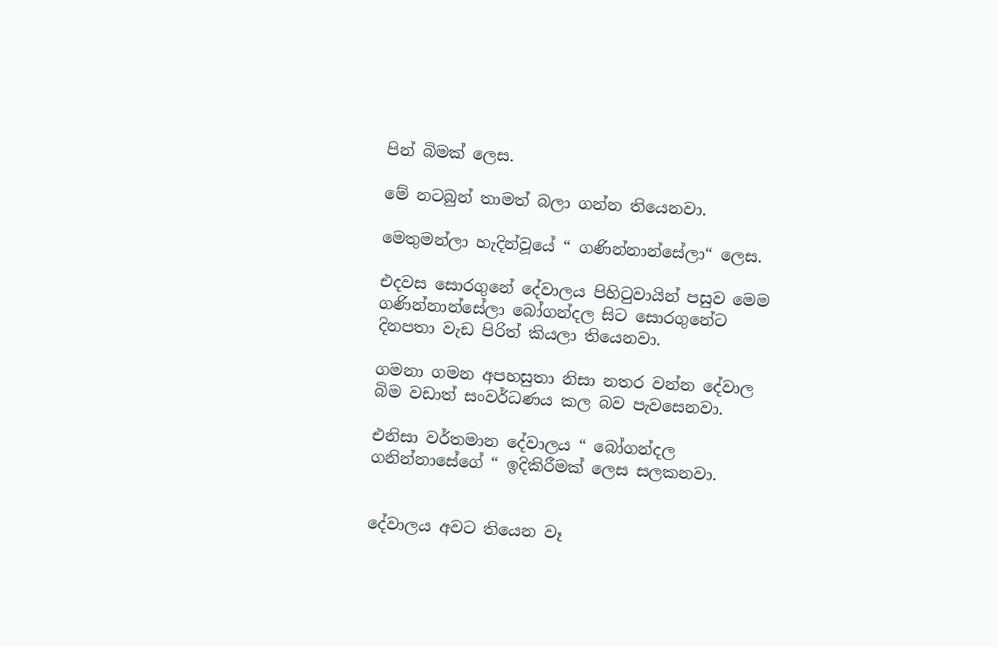පින් බිමක් ලෙස.

මේ නටබුන් තාමත් බලා ගන්න තියෙනවා.

මෙතුමන්ලා හැදින්වූයේ “ ගණින්නාන්සේලා“ ලෙස.

එදවස සොරගුනේ දේවාලය පිහිටුවායින් පසුව මෙම ගණින්නාන්සේලා බෝගන්දල සිට සොරගුනේට දිනපතා වැඩ පිරිත් කියලා තියෙනවා.

ගමනා ගමන අපහසුතා නිසා නතර වන්න දේවාල බිම වඩාත් සංවර්ධණය කල බව පැවසෙනවා.

එනිසා වර්තමාන දේවාලය “ බෝගන්දල ගනින්නාසේගේ “ ඉදිකිරීමක් ලෙස සලකනවා.


දේවාලය අවට තියෙන වෑ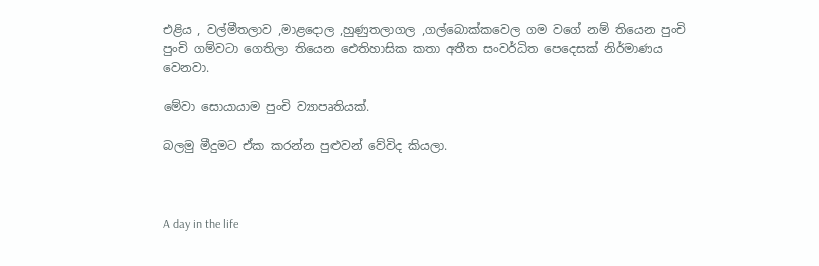එළිය , වල්මීතලාව ,මාළදොල ,හුණුතලාගල ,ගල්බොක්කවෙල ගම වගේ නම් තියෙන පුංචි පුංචි ගම්වටා ගෙතිලා තියෙන ඓතිහාසික කතා අතීත සංවර්ධිත පෙදෙසක් නිර්මාණය වෙනවා.

මේවා සොයායාම පුංචි ව්‍යාපෘතියක්.

බලමු මීදුමට ඒක කරන්න පුළුවන් වේවිද කියලා.



A day in the life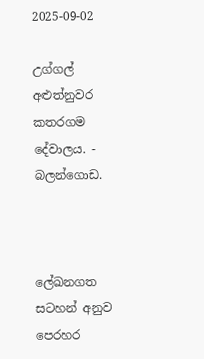2025-09-02

උග්ගල් අළුත්නුවර කතරගම දේවාලය. - බලන්ගොඩ.



ලේඛනගත සටහන් අනුව පෙරහර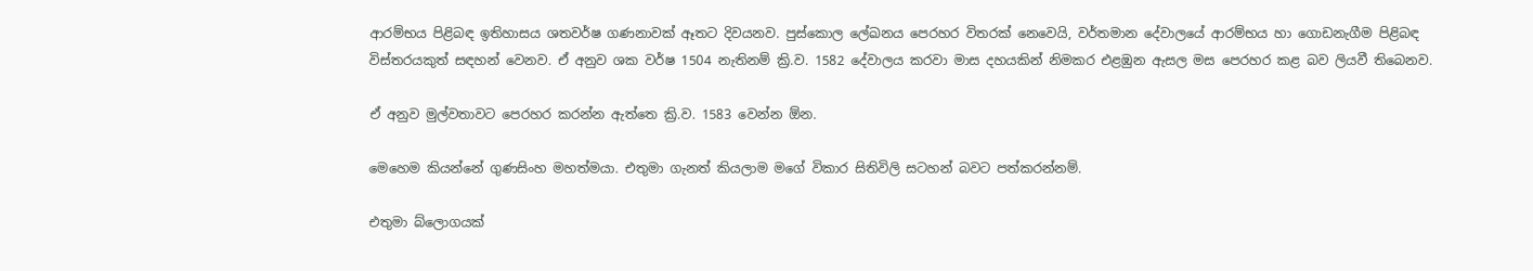ආරම්භය පිළිබඳ ඉතිහාසය ශතවර්ෂ ගණනාවක් ඈතට දිවයනව. පුස්කොල ලේඛනය පෙරහර විතරක් නෙවෙයි, වර්තමාන දේවාලයේ ආරම්භය හා ගොඩනැගීම පිළිබඳ විස්තරයකුත් සඳහන් වෙනව. ඒ අනුව ශක වර්ෂ 1504 නැතිනම් ක්‍රි.ව. 1582 දේවාලය කරවා මාස දහයකින් නිමකර එළඹුන ඇසල මස පෙරහර කළ බව ලියවී තිබෙනව.

ඒ අනුව මුල්වතාවට පෙරහර කරන්න ඇත්තෙ ක්‍රි.ව. 1583 වෙන්න ඕන.

මෙහෙම කියන්නේ ගුණසිංහ මහත්මයා. එතුමා ගැනත් කියලාම මගේ විකාර සිතිවිලි සටහන් බවට පත්කරන්නම්.

එතුමා බ්ලොගයක්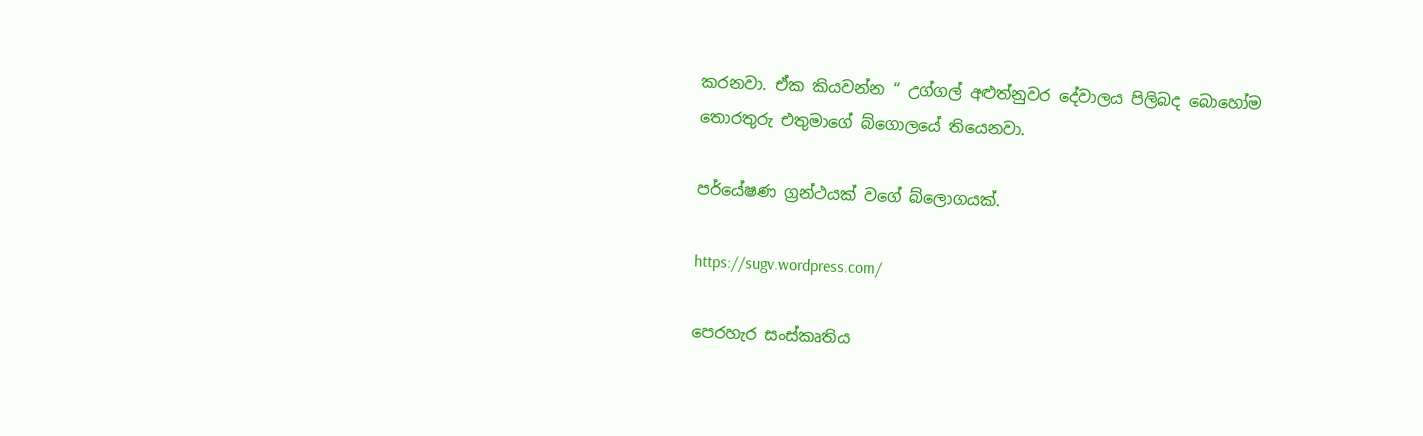කරනවා. ඒක කියවන්න “ උග්ගල් අළුත්නුවර දේවාලය පිලිබද බොහෝම තොරතුරු එතුමාගේ බ්ගොලයේ තියෙනවා.

පර්යේෂණ ග්‍රන්ථයක් වගේ බ්ලොගයක්.

https://sugv.wordpress.com/

පෙරහැර සංස්කෘතිය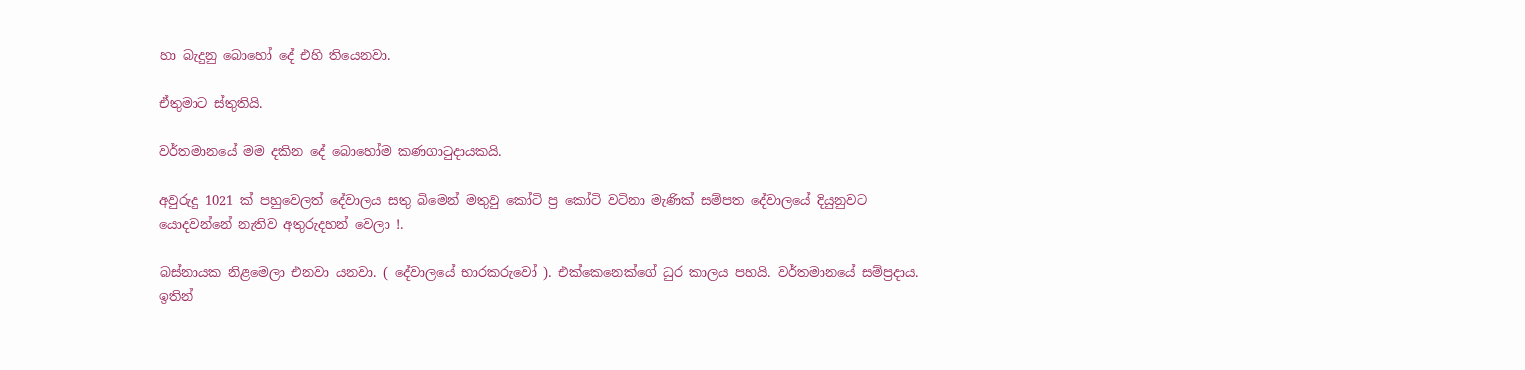හා බැදුනු බොහෝ දේ එහි තියෙනවා.

ඒතුමාට ස්තුතියි.

වර්තමානයේ මම දකින දේ බොහෝම කණගාටුදායකයි.

අවුරුදු 1021 ක් පහුවෙලත් දේවාලය සතු බිමෙන් මතුවු කෝටි ප්‍ර කෝටි වටිනා මැණික් සම්පත දේවාලයේ දියුනුවට යොදවන්නේ නැතිව අතුරුදහන් වෙලා !.

බස්නායක නිළමෙලා එනවා යනවා. ( දේවාලයේ භාරකරුවෝ ). එක්කෙනෙක්ගේ ධුර කාලය පහයි. වර්තමානයේ සම්ප්‍රදාය. ඉතින්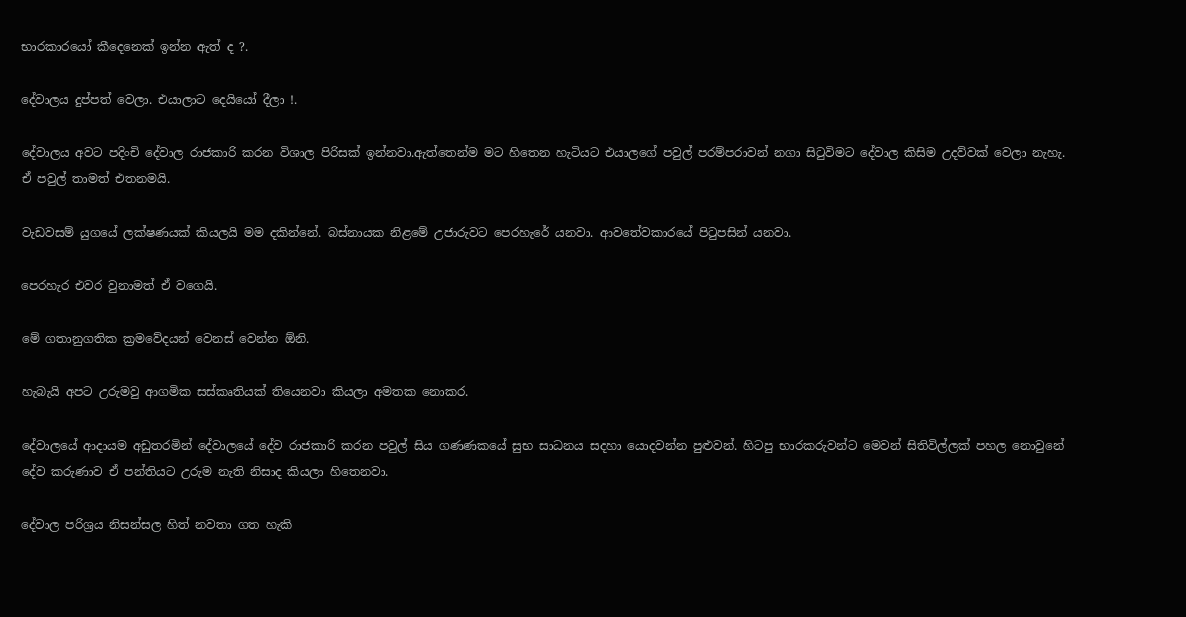භාරකාරයෝ කීදෙනෙක් ඉන්න ඇත් ද ?.

දේවාලය දුප්පත් වෙලා. එයාලාට දෙයියෝ දීලා !.

දේවාලය අවට පදිංචි දේවාල රාජකාරි කරන විශාල පිරිසක් ඉන්නවා.ඇත්තෙන්ම මට හිතෙන හැටියට එයාලගේ පවුල් පරම්පරාවන් නගා සිටුවිමට දේවාල කිසිම උදව්වක් වෙලා නැහැ. ඒ පවුල් තාමත් එතනමයි.

වැඩවසම් යුගයේ ලක්ෂණයක් කියලයි මම දකින්නේ. බස්නායක නිළමේ උජාරුවට පෙරහැරේ යනවා. ආවතේවකාරයේ පිටුපසින් යනවා.

පෙරහැර එවර වුනාමත් ඒ වගෙයි.

මේ ගතානුගතික ක්‍රමවේදයන් වෙනස් වෙන්න ඕනි.

හැබැයි අපට උරුමවු ආගමික සස්කෘතියක් තියෙනවා කියලා අමතක නොකර.

දේවාලයේ ආදායම අඩුතරමින් දේවාලයේ දේව රාජකාරි කරන පවුල් සිය ගණණකයේ සුභ සාධනය සදහා යොදවන්න පුළුවන්. හිටපු භාරකරුවන්ට මෙවන් සිතිවිල්ලක් පහල නොවුනේ දේව කරුණාව ඒ පන්තියට උරුම නැති නිසාද කියලා හිතෙනවා.

දේවාල පරිශ්‍රය නිසන්සල හිත් නවතා ගත හැකි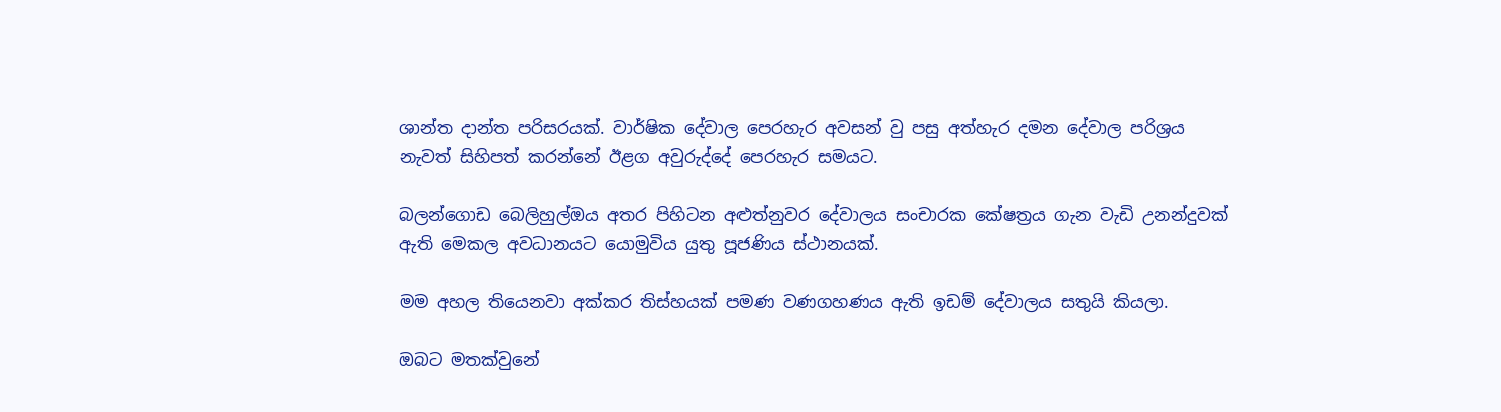ශාන්ත දාන්ත පරිසරයක්. වාර්ෂික දේවාල පෙරහැර අවසන් වු පසු අත්හැර දමන දේවාල පරිශ්‍රය නැවත් සිහිපත් කරන්නේ ඊළග අවුරුද්දේ පෙරහැර සමයට.

බලන්ගොඩ බෙලිහුල්ඔය අතර පිහිටන අළුත්නුවර දේවාලය සංචාරක කේෂත්‍රය ගැන වැඩි උනන්දුවක් ඇති මෙකල අවධානයට යොමුවිය යුතු පූජණිය ස්ථානයක්.

මම අහල තියෙනවා අක්කර තිස්හයක් පමණ වණගහණය ඇති ඉඩම් දේවාලය සතුයි කියලා.

ඔබට මතක්වුනේ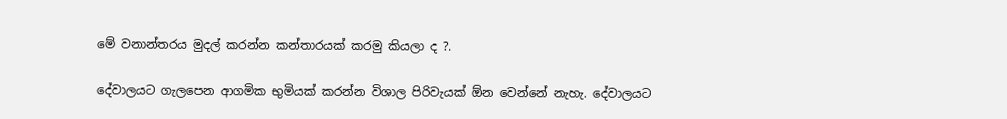මේ වනාන්තරය මුදල් කරන්න කන්තාරයක් කරමු කියලා ද ?.

දේවාලයට ගැලපෙන ආගමික භුමියක් කරන්න විශාල පිරිවැයක් ඕන වෙන්නේ නැහැ. දේවාලයට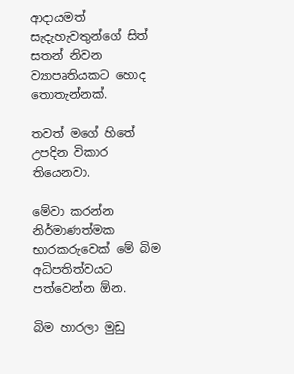ආදායමත් සැදැහැවතුන්ගේ සිත් සතන් නිවන ව්‍යාපෘතියකට හොද තොතැන්නක්.

තවත් මගේ හිතේ උපදින විකාර තියෙනවා.

මේවා කරන්න නිර්මාණත්මක භාරකරුවෙක් මේ බිම අධිපතිත්වයට පත්වෙන්න ඕන.

බිම හාරලා මුඩු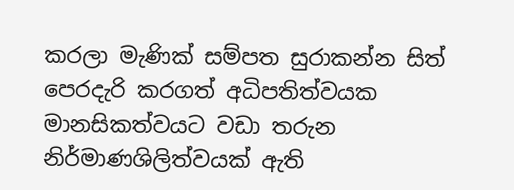කරලා මැණික් සම්පත සුරාකන්න සිත් පෙරදැරි කරගත් අධිපතිත්වයක මානසිකත්වයට වඩා තරුන නිර්මාණශිලිත්වයක් ඇති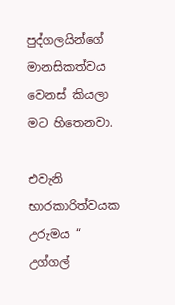පුද්ගලයින්ගේ මානසිකත්වය වෙනස් කියලා මට හිතෙනවා.

එවැනි භාරකාරිත්වයක උරුමය “ උග්ගල්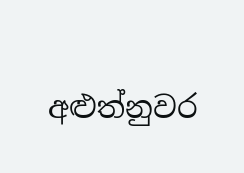අළුත්නුවර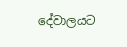දේවාලයට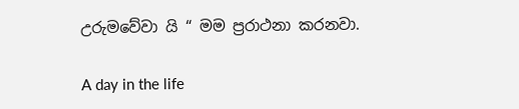උරුමවේවා යි “ මම ප්‍රරාථනා කරනවා.

A day in the life